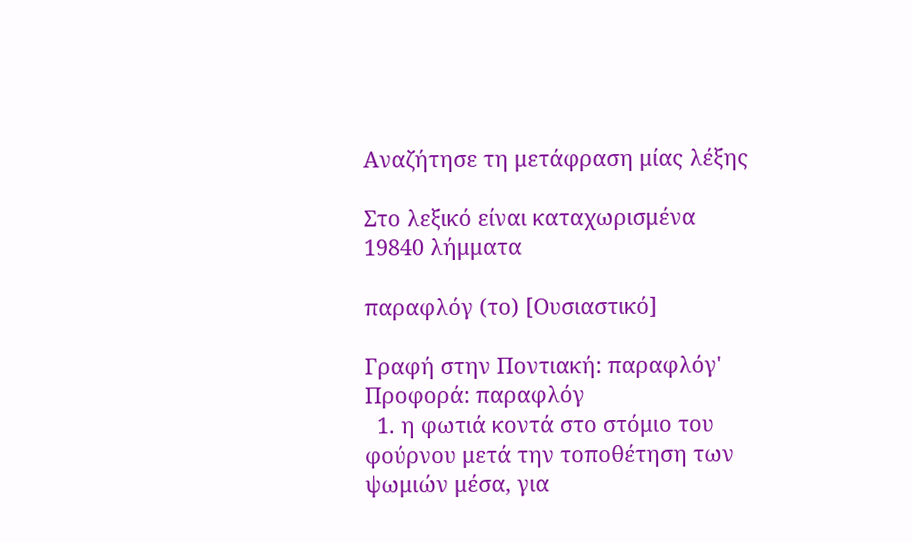Αναζήτησε τη μετάφραση μίας λέξης

Στο λεξικό είναι καταχωρισμένα 19840 λήμματα

παραφλόγ (το) [Ουσιαστικό]

Γραφή στην Ποντιακή: παραφλόγ' Προφορά: παραφλόγ
  1. η φωτιά κοντά στο στόμιο του φούρνου μετά την τοποθέτηση των ψωμιών μέσα, για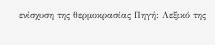ενίσχυση της θερμοκρασίας Πηγή: Λεξικό της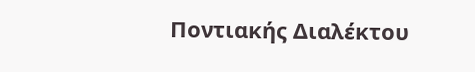Ποντιακής Διαλέκτου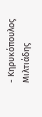- Κηρυκόπουλος Μιλτιάδης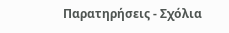Παρατηρήσεις - Σχόλια